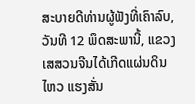ສະບາຍດີທ່ານຜູ້ຟັງທີ່ເຄົາລົບ, ວັນທີ 12 ພຶດສະພານີ້, ແຂວງເສສວນຈີນໄດ້ເກີດແຜ່ນດິນໄຫວ ແຮງສັ່ນ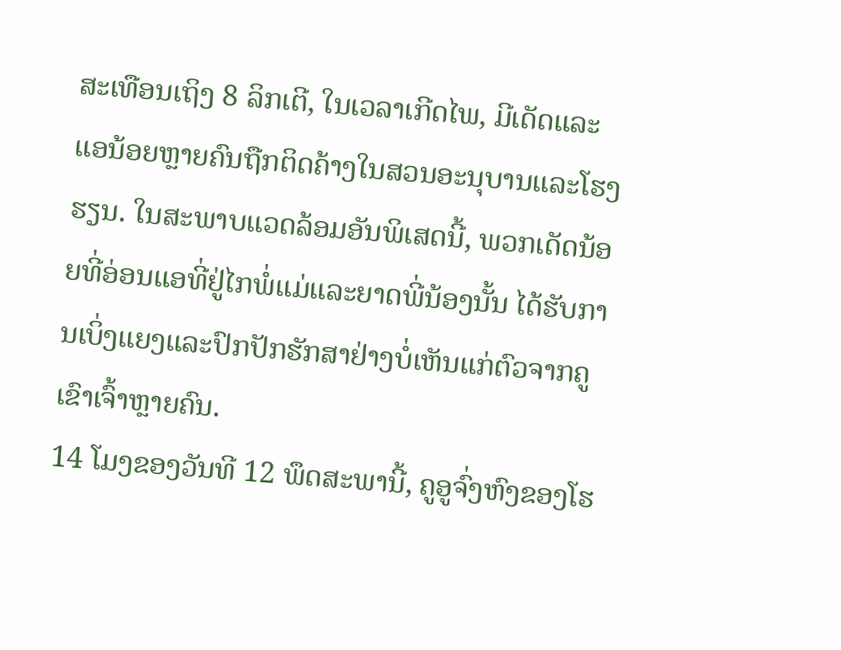ສະເທືອນເຖິງ 8 ລິກເຕີ, ໃນເວລາເກີດໄພ, ມີເດັດແລະແອນ້ອຍຫຼາຍຄົນຖືກຕິດຄ້າງໃນສວນອະນຸບານແລະໂຮງຮຽນ. ໃນສະພາບແວດລ້ອມອັນພິເສດນີ້, ພວກເດັດນ້ອຍທີ່ອ່ອນແອທີ່ຢູ່ໄກພໍ່ແມ່ແລະຍາດພີ່ນ້ອງນັ້ນ ໄດ້ຮັບການເບິ່ງແຍງແລະປົກປັກຮັກສາຢ່າງບໍ່ເຫັນແກ່ຕົວຈາກຄູເຂົາເຈົ້າຫຼາຍຄົນ.
14 ໂມງຂອງວັນທີ 12 ພຶດສະພານີ້, ຄູອູຈົ່ງຫົງຂອງໂຮ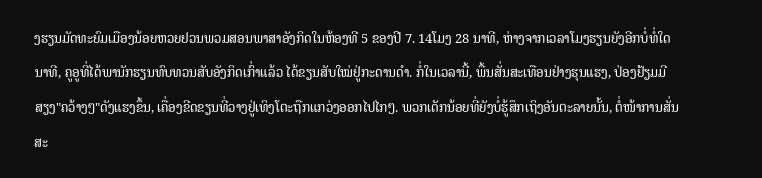ງຮຽນມັດທະຍົມເມືອງນ້ອຍຫວຍຢວນພວມສອນພາສາອັງກິດໃນຫ້ອງທີ 5 ຂອງປີ 7. 14ໂມງ 28 ນາທີ, ຫ່າງຈາກເວລາໂມງຮຽນຍັງອີກບໍ່ທໍ່ໃດນາທີ, ຄູອູທີ່ໄດ້ພານັກຮຽນທົບທວນສັບອັງກິດເກົ່າແລ້ວ ໄດ້ຂຽນສັບໃໝ່ຢູ່ກະດານດຳ. ກໍ່ໃນເວລານີ້, ພື້ນສັ່ນສະເທືອນຢ່າງຮຸນແຮງ, ປ່ອງຢ້ຽມມີສຽງ"ຄວ້າງໆ"ດັງແຮງຂຶ້ນ, ເຄື່ອງຂີດຂຽນທີ່ວາງຢູ່ເທິງໂຕະຖືກແກວ່ງອອກໄປໄກໆ. ພວກເດັກນ້ອຍທີ່ຍັງບໍ່ຮູ້ສຶກເຖິງອັນຕະລາຍນັ້ນ, ຕໍ່ໜ້າການສັ່ນສະ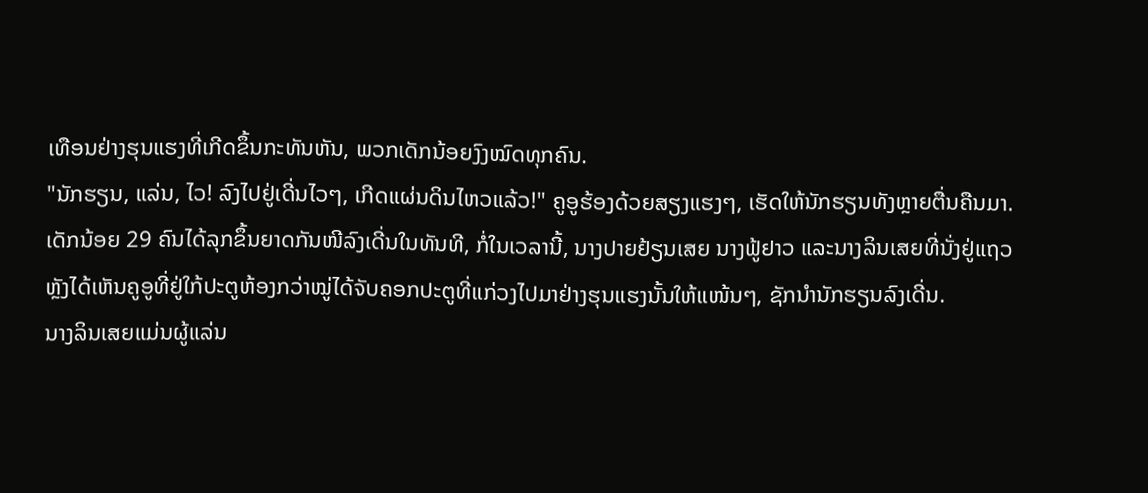ເທືອນຢ່າງຮຸນແຮງທີ່ເກີດຂຶ້ນກະທັນຫັນ, ພວກເດັກນ້ອຍງົງໝົດທຸກຄົນ.
"ນັກຮຽນ, ແລ່ນ, ໄວ! ລົງໄປຢູ່ເດີ່ນໄວໆ, ເກີດແຜ່ນດິນໄຫວແລ້ວ!" ຄູອູຮ້ອງດ້ວຍສຽງແຮງໆ, ເຮັດໃຫ້ນັກຮຽນທັງຫຼາຍຕື່ນຄືນມາ. ເດັກນ້ອຍ 29 ຄົນໄດ້ລຸກຂຶ້ນຍາດກັນໜີລົງເດີ່ນໃນທັນທີ, ກໍ່ໃນເວລານີ້, ນາງປາຍຢ້ຽນເສຍ ນາງຟູ້ຢາວ ແລະນາງລິນເສຍທີ່ນັ່ງຢູ່ແຖວຫຼັງໄດ້ເຫັນຄູອູທີ່ຢູ່ໃກ້ປະຕູຫ້ອງກວ່າໝູ່ໄດ້ຈັບຄອກປະຕູທີ່ແກ່ວງໄປມາຢ່າງຮຸນແຮງນັ້ນໃຫ້ແໜ້ນໆ, ຊັກນຳນັກຮຽນລົງເດີ່ນ.
ນາງລິນເສຍແມ່ນຜູ້ແລ່ນ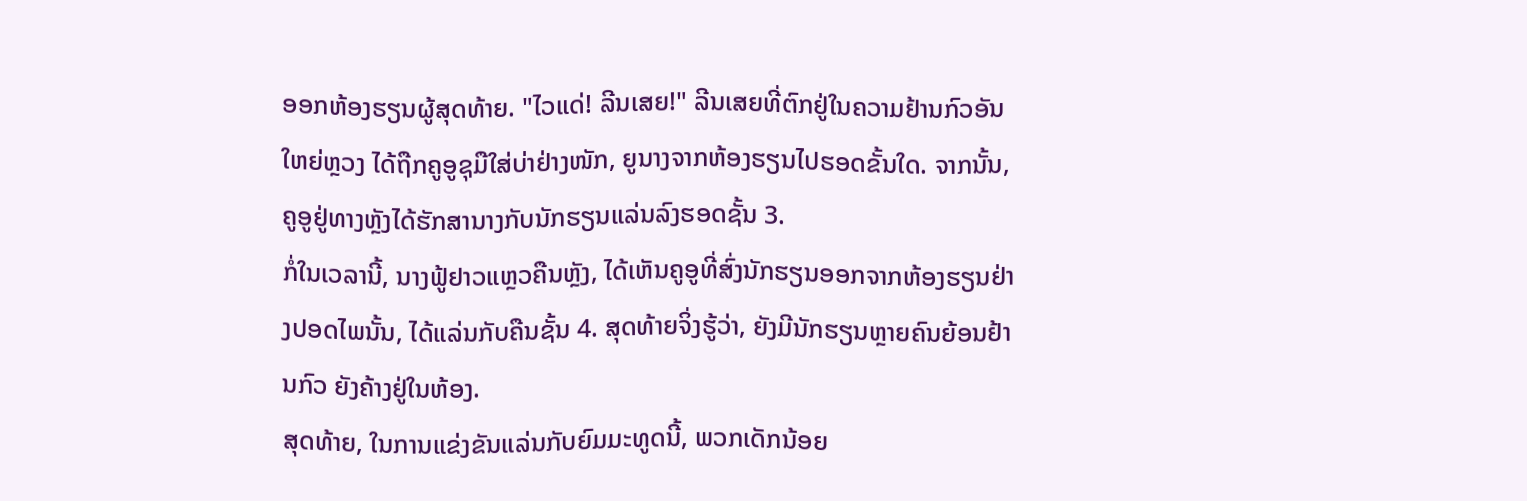ອອກຫ້ອງຮຽນຜູ້ສຸດທ້າຍ. "ໄວແດ່! ລີນເສຍ!" ລີນເສຍທີ່ຕົກຢູ່ໃນຄວາມຢ້ານກົວອັນໃຫຍ່ຫຼວງ ໄດ້ຖືກຄູອູຊຸມືໃສ່ບ່າຢ່າງໜັກ, ຍູນາງຈາກຫ້ອງຮຽນໄປຮອດຂັ້ນໃດ. ຈາກນັ້ນ, ຄູອູຢູ່ທາງຫຼັງໄດ້ຮັກສານາງກັບນັກຮຽນແລ່ນລົງຮອດຊັ້ນ 3.
ກໍ່ໃນເວລານີ້, ນາງຟູ້ຢາວແຫຼວຄືນຫຼັງ, ໄດ້ເຫັນຄູອູທີ່ສົ່ງນັກຮຽນອອກຈາກຫ້ອງຮຽນຢ່າງປອດໄພນັ້ນ, ໄດ້ແລ່ນກັບຄືນຊັ້ນ 4. ສຸດທ້າຍຈິ່ງຮູ້ວ່າ, ຍັງມີນັກຮຽນຫຼາຍຄົນຍ້ອນຢ້ານກົວ ຍັງຄ້າງຢູ່ໃນຫ້ອງ.
ສຸດທ້າຍ, ໃນການແຂ່ງຂັນແລ່ນກັບຍົມມະທູດນີ້, ພວກເດັກນ້ອຍ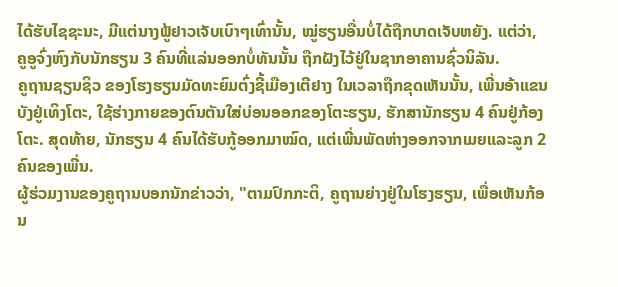ໄດ້ຮັບໄຊຊະນະ, ມີແຕ່ນາງຟູ້ຢາວເຈັບເບົາໆເທົ່ານັ້ນ, ໝູ່ຮຽນອື່ນບໍ່ໄດ້ຖືກບາດເຈັບຫຍັງ. ແຕ່ວ່າ, ຄູອູຈົ່ງຫົງກັບນັກຮຽນ 3 ຄົນທີ່ແລ່ນອອກບໍ່ທັນນັ້ນ ຖືກຝັງໄວ້ຢູ່ໃນຊາກອາຄານຊົ່ວນິລັນ.
ຄູຖານຊຽນຊິວ ຂອງໂຮງຮຽນມັດທະຍົມຕົ່ງຊີ້ເມືອງເຕີຢາງ ໃນເວລາຖືກຂຸດເຫັນນັ້ນ, ເພີ່ນອ້າແຂນບັງຢູ່ເທິງໂຕະ, ໃຊ້ຮ່າງກາຍຂອງຕົນຕັນໃສ່ບ່ອນອອກຂອງໂຕະຮຽນ, ຮັກສານັກຮຽນ 4 ຄົນຢູ່ກ້ອງໂຕະ. ສຸດທ້າຍ, ນັກຮຽນ 4 ຄົນໄດ້ຮັບກູ້ອອກມາໝົດ, ແຕ່ເພີ່ນພັດຫ່າງອອກຈາກເມຍແລະລູກ 2 ຄົນຂອງເພີ່ນ.
ຜູ້ຮ່ວມງານຂອງຄູຖານບອກນັກຂ່າວວ່າ, "ຕາມປົກກະຕິ, ຄູຖານຍ່າງຢູ່ໃນໂຮງຮຽນ, ເພື່ອເຫັນກ້ອນ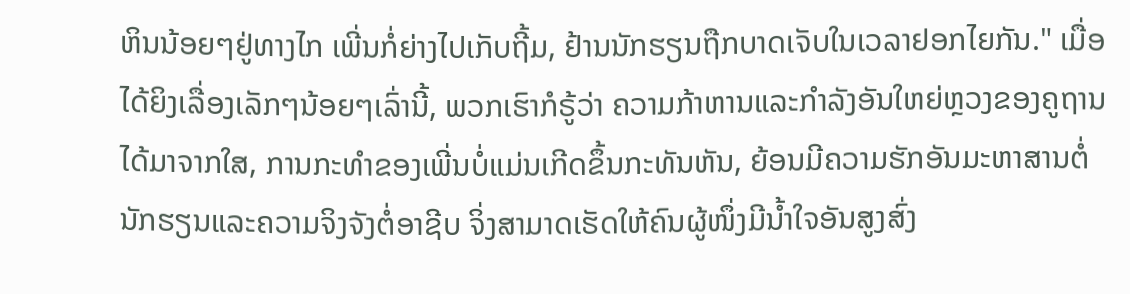ຫິນນ້ອຍໆຢູ່ທາງໄກ ເພີ່ນກໍ່ຍ່າງໄປເກັບຖີ້ມ, ຢ້ານນັກຮຽນຖືກບາດເຈັບໃນເວລາຢອກໄຍກັນ." ເມື່ອໄດ້ຍິງເລື່ອງເລັກໆນ້ອຍໆເລົ່ານີ້, ພວກເຮົາກໍຣູ້ວ່າ ຄວາມກ້າຫານແລະກຳລັງອັນໃຫຍ່ຫຼວງຂອງຄູຖານໄດ້ມາຈາກໃສ, ການກະທຳຂອງເພີ່ນບໍ່ແມ່ນເກີດຂຶ້ນກະທັນຫັນ, ຍ້ອນມີຄວາມຮັກອັນມະຫາສານຕໍ່ນັກຮຽນແລະຄວາມຈິງຈັງຕໍ່ອາຊີບ ຈິ່ງສາມາດເຮັດໃຫ້ຄົນຜູ້ໜຶ່ງມີນ້ຳໃຈອັນສູງສົ່ງ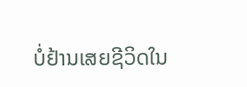ບໍ່ຢ້ານເສຍຊີວິດໃນ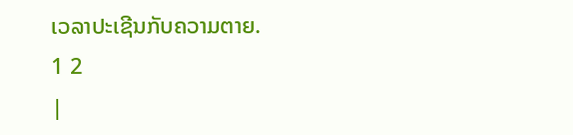ເວລາປະເຊີນກັບຄວາມຕາຍ.
1 2
|